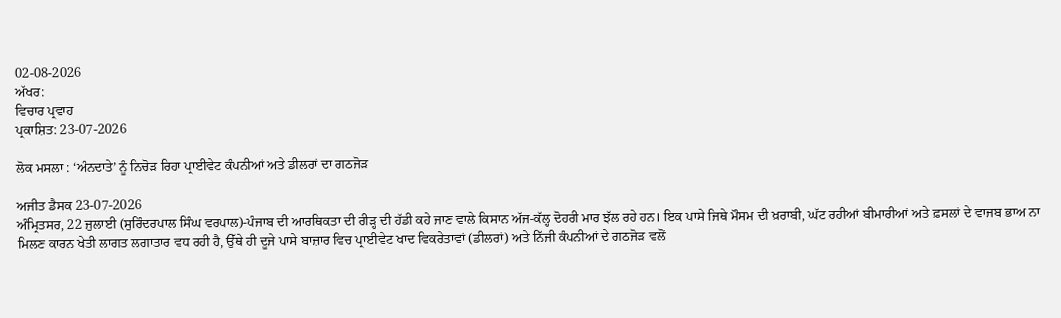02-08-2026
ਅੱਖਰ:
ਵਿਚਾਰ ਪ੍ਰਵਾਹ
ਪ੍ਰਕਾਸ਼ਿਤ: 23-07-2026

ਲੋਕ ਮਸਲਾ : ‘ਅੰਨਦਾਤੇ’ ਨੂੰ ਨਿਚੋੜ ਰਿਹਾ ਪ੍ਰਾਈਵੇਟ ਕੰਪਨੀਆਂ ਅਤੇ ਡੀਲਰਾਂ ਦਾ ਗਠਜੋੜ

ਅਜੀਤ ਡੈਸਕ 23-07-2026
ਅੰਮ੍ਰਿਤਸਰ, 22 ਜੁਲਾਈ (ਸੁਰਿੰਦਰਪਾਲ ਸਿੰਘ ਵਰਪਾਲ)-ਪੰਜਾਬ ਦੀ ਆਰਥਿਕਤਾ ਦੀ ਰੀੜ੍ਹ ਦੀ ਹੱਡੀ ਕਹੇ ਜਾਣ ਵਾਲੇ ਕਿਸਾਨ ਅੱਜ-ਕੱਲ੍ਹ ਦੋਹਰੀ ਮਾਰ ਝੱਲ ਰਹੇ ਹਨ। ਇਕ ਪਾਸੇ ਜਿਥੇ ਮੌਸਮ ਦੀ ਖ਼ਰਾਬੀ, ਘੱਟ ਰਹੀਆਂ ਬੀਮਾਰੀਆਂ ਅਤੇ ਫ਼ਸਲਾਂ ਦੇ ਵਾਜਬ ਭਾਅ ਨਾ ਮਿਲਣ ਕਾਰਨ ਖੇਤੀ ਲਾਗਤ ਲਗਾਤਾਰ ਵਧ ਰਹੀ ਹੈ, ਉੱਥੇ ਹੀ ਦੂਜੇ ਪਾਸੇ ਬਾਜ਼ਾਰ ਵਿਚ ਪ੍ਰਾਈਵੇਟ ਖਾਦ ਵਿਕਰੇਤਾਵਾਂ (ਡੀਲਰਾਂ) ਅਤੇ ਨਿੱਜੀ ਕੰਪਨੀਆਂ ਦੇ ਗਠਜੋੜ ਵਲੋਂ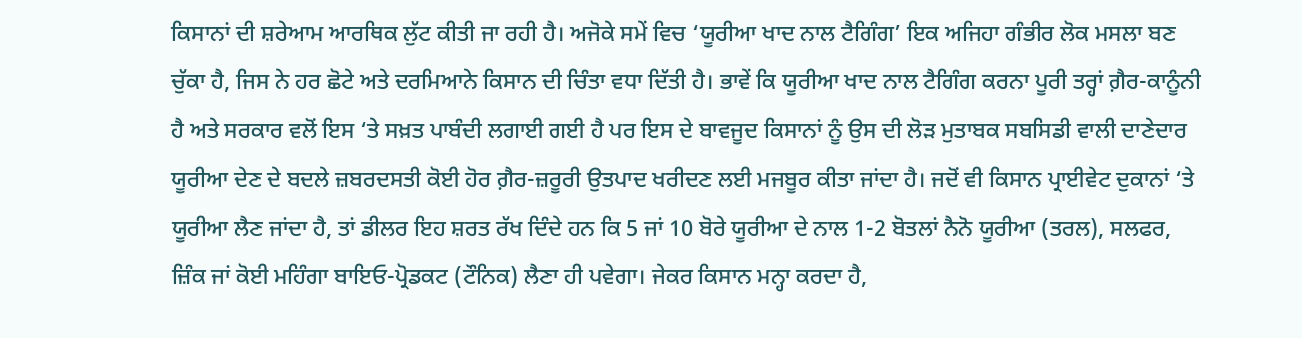ਕਿਸਾਨਾਂ ਦੀ ਸ਼ਰੇਆਮ ਆਰਥਿਕ ਲੁੱਟ ਕੀਤੀ ਜਾ ਰਹੀ ਹੈ। ਅਜੋਕੇ ਸਮੇਂ ਵਿਚ ‘ਯੂਰੀਆ ਖਾਦ ਨਾਲ ਟੈਗਿੰਗ’ ਇਕ ਅਜਿਹਾ ਗੰਭੀਰ ਲੋਕ ਮਸਲਾ ਬਣ ਚੁੱਕਾ ਹੈ, ਜਿਸ ਨੇ ਹਰ ਛੋਟੇ ਅਤੇ ਦਰਮਿਆਨੇ ਕਿਸਾਨ ਦੀ ਚਿੰਤਾ ਵਧਾ ਦਿੱਤੀ ਹੈ। ਭਾਵੇਂ ਕਿ ਯੂਰੀਆ ਖਾਦ ਨਾਲ ਟੈਗਿੰਗ ਕਰਨਾ ਪੂਰੀ ਤਰ੍ਹਾਂ ਗ਼ੈਰ-ਕਾਨੂੰਨੀ ਹੈ ਅਤੇ ਸਰਕਾਰ ਵਲੋਂ ਇਸ ‘ਤੇ ਸਖ਼ਤ ਪਾਬੰਦੀ ਲਗਾਈ ਗਈ ਹੈ ਪਰ ਇਸ ਦੇ ਬਾਵਜੂਦ ਕਿਸਾਨਾਂ ਨੂੰ ਉਸ ਦੀ ਲੋੜ ਮੁਤਾਬਕ ਸਬਸਿਡੀ ਵਾਲੀ ਦਾਣੇਦਾਰ ਯੂਰੀਆ ਦੇਣ ਦੇ ਬਦਲੇ ਜ਼ਬਰਦਸਤੀ ਕੋਈ ਹੋਰ ਗ਼ੈਰ-ਜ਼ਰੂਰੀ ਉਤਪਾਦ ਖਰੀਦਣ ਲਈ ਮਜਬੂਰ ਕੀਤਾ ਜਾਂਦਾ ਹੈ। ਜਦੋਂ ਵੀ ਕਿਸਾਨ ਪ੍ਰਾਈਵੇਟ ਦੁਕਾਨਾਂ ‘ਤੇ ਯੂਰੀਆ ਲੈਣ ਜਾਂਦਾ ਹੈ, ਤਾਂ ਡੀਲਰ ਇਹ ਸ਼ਰਤ ਰੱਖ ਦਿੰਦੇ ਹਨ ਕਿ 5 ਜਾਂ 10 ਬੋਰੇ ਯੂਰੀਆ ਦੇ ਨਾਲ 1-2 ਬੋਤਲਾਂ ਨੈਨੋ ਯੂਰੀਆ (ਤਰਲ), ਸਲਫਰ, ਜ਼ਿੰਕ ਜਾਂ ਕੋਈ ਮਹਿੰਗਾ ਬਾਇਓ-ਪ੍ਰੋਡਕਟ (ਟੌਨਿਕ) ਲੈਣਾ ਹੀ ਪਵੇਗਾ। ਜੇਕਰ ਕਿਸਾਨ ਮਨ੍ਹਾ ਕਰਦਾ ਹੈ,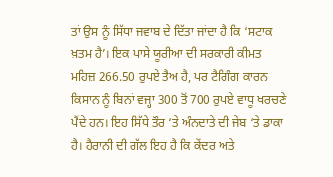ਤਾਂ ਉਸ ਨੂੰ ਸਿੱਧਾ ਜਵਾਬ ਦੇ ਦਿੱਤਾ ਜਾਂਦਾ ਹੈ ਕਿ ‘ਸਟਾਕ ਖ਼ਤਮ ਹੈ’। ਇਕ ਪਾਸੇ ਯੂਰੀਆ ਦੀ ਸਰਕਾਰੀ ਕੀਮਤ ਮਹਿਜ਼ 266.50 ਰੁਪਏ ਤੈਅ ਹੈ, ਪਰ ਟੈਗਿੰਗ ਕਾਰਨ ਕਿਸਾਨ ਨੂੰ ਬਿਨਾਂ ਵਜ੍ਹਾ 300 ਤੋਂ 700 ਰੁਪਏ ਵਾਧੂ ਖਰਚਣੇ ਪੈਂਦੇ ਹਨ। ਇਹ ਸਿੱਧੇ ਤੌਰ ‘ਤੇ ਅੰਨਦਾਤੇ ਦੀ ਜੇਬ ‘ਤੇ ਡਾਕਾ ਹੈ। ਹੈਰਾਨੀ ਦੀ ਗੱਲ ਇਹ ਹੈ ਕਿ ਕੇਂਦਰ ਅਤੇ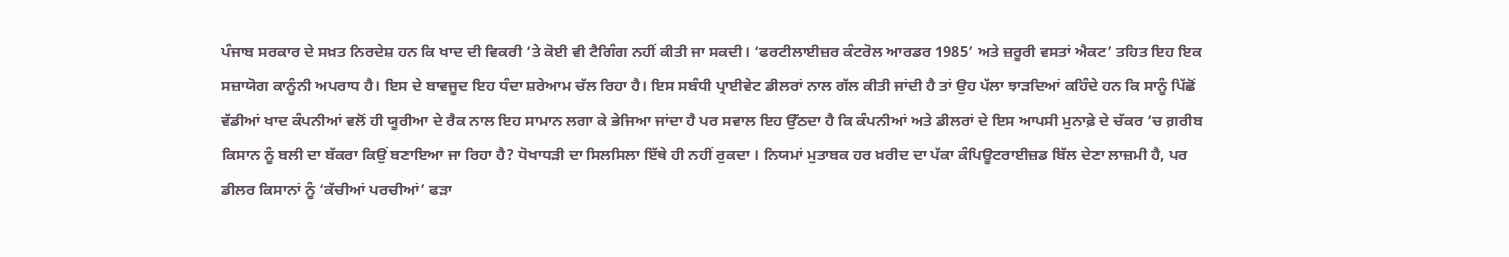ਪੰਜਾਬ ਸਰਕਾਰ ਦੇ ਸਖ਼ਤ ਨਿਰਦੇਸ਼ ਹਨ ਕਿ ਖਾਦ ਦੀ ਵਿਕਰੀ ‘ਤੇ ਕੋਈ ਵੀ ਟੈਗਿੰਗ ਨਹੀਂ ਕੀਤੀ ਜਾ ਸਕਦੀ। ‘ਫਰਟੀਲਾਈਜ਼ਰ ਕੰਟਰੋਲ ਆਰਡਰ 1985’ ਅਤੇ ਜ਼ਰੂਰੀ ਵਸਤਾਂ ਐਕਟ’ ਤਹਿਤ ਇਹ ਇਕ ਸਜ਼ਾਯੋਗ ਕਾਨੂੰਨੀ ਅਪਰਾਧ ਹੈ। ਇਸ ਦੇ ਬਾਵਜੂਦ ਇਹ ਧੰਦਾ ਸ਼ਰੇਆਮ ਚੱਲ ਰਿਹਾ ਹੈ। ਇਸ ਸਬੰਧੀ ਪ੍ਰਾਈਵੇਟ ਡੀਲਰਾਂ ਨਾਲ ਗੱਲ ਕੀਤੀ ਜਾਂਦੀ ਹੈ ਤਾਂ ਉਹ ਪੱਲਾ ਝਾੜਦਿਆਂ ਕਹਿੰਦੇ ਹਨ ਕਿ ਸਾਨੂੰ ਪਿੱਛੋਂ ਵੱਡੀਆਂ ਖਾਦ ਕੰਪਨੀਆਂ ਵਲੋਂ ਹੀ ਯੂਰੀਆ ਦੇ ਰੈਕ ਨਾਲ ਇਹ ਸਾਮਾਨ ਲਗਾ ਕੇ ਭੇਜਿਆ ਜਾਂਦਾ ਹੈ ਪਰ ਸਵਾਲ ਇਹ ਉੱਠਦਾ ਹੈ ਕਿ ਕੰਪਨੀਆਂ ਅਤੇ ਡੀਲਰਾਂ ਦੇ ਇਸ ਆਪਸੀ ਮੁਨਾਫ਼ੇ ਦੇ ਚੱਕਰ ‘ਚ ਗ਼ਰੀਬ ਕਿਸਾਨ ਨੂੰ ਬਲੀ ਦਾ ਬੱਕਰਾ ਕਿਉਂ ਬਣਾਇਆ ਜਾ ਰਿਹਾ ਹੈ? ਧੋਖਾਧੜੀ ਦਾ ਸਿਲਸਿਲਾ ਇੱਥੇ ਹੀ ਨਹੀਂ ਰੁਕਦਾ । ਨਿਯਮਾਂ ਮੁਤਾਬਕ ਹਰ ਖ਼ਰੀਦ ਦਾ ਪੱਕਾ ਕੰਪਿਊਟਰਾਈਜ਼ਡ ਬਿੱਲ ਦੇਣਾ ਲਾਜ਼ਮੀ ਹੈ, ਪਰ ਡੀਲਰ ਕਿਸਾਨਾਂ ਨੂੰ ‘ਕੱਚੀਆਂ ਪਰਚੀਆਂ’ ਫੜਾ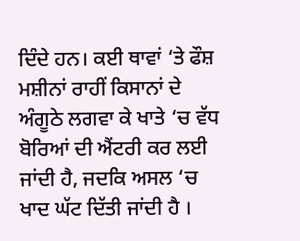ਦਿੰਦੇ ਹਨ। ਕਈ ਥਾਵਾਂ ‘ਤੇ ਫੌਸ਼ ਮਸ਼ੀਨਾਂ ਰਾਹੀਂ ਕਿਸਾਨਾਂ ਦੇ ਅੰਗੂਠੇ ਲਗਵਾ ਕੇ ਖਾਤੇ ‘ਚ ਵੱਧ ਬੋਰਿਆਂ ਦੀ ਐਂਟਰੀ ਕਰ ਲਈ ਜਾਂਦੀ ਹੈ, ਜਦਕਿ ਅਸਲ ‘ਚ ਖਾਦ ਘੱਟ ਦਿੱਤੀ ਜਾਂਦੀ ਹੈ ।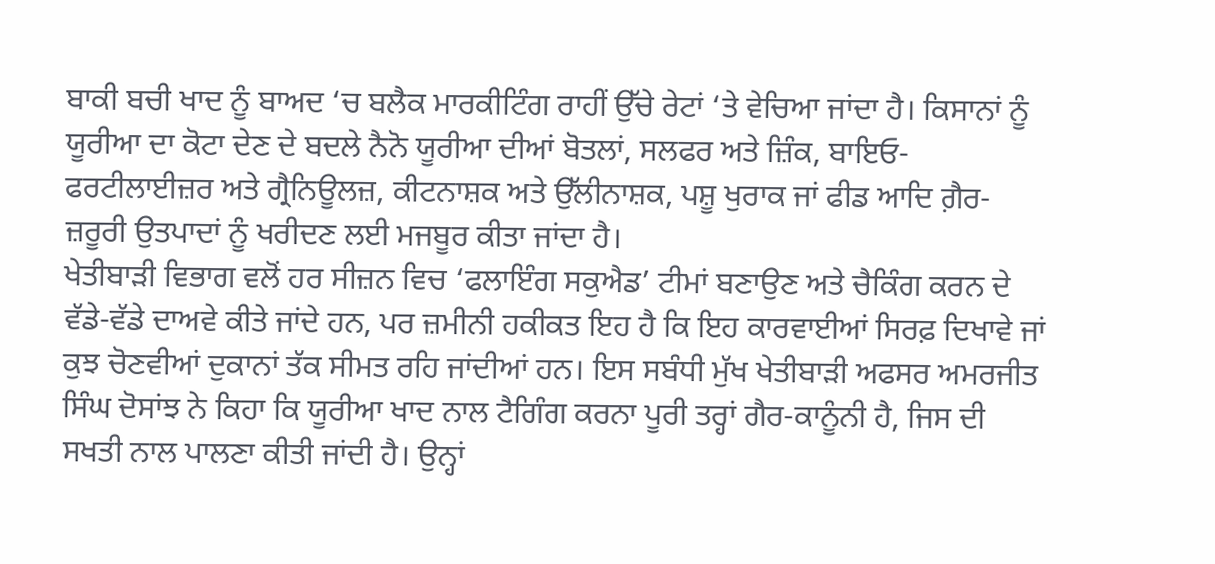ਬਾਕੀ ਬਚੀ ਖਾਦ ਨੂੰ ਬਾਅਦ ‘ਚ ਬਲੈਕ ਮਾਰਕੀਟਿੰਗ ਰਾਹੀਂ ਉੱਚੇ ਰੇਟਾਂ ‘ਤੇ ਵੇਚਿਆ ਜਾਂਦਾ ਹੈ। ਕਿਸਾਨਾਂ ਨੂੰ ਯੂਰੀਆ ਦਾ ਕੋਟਾ ਦੇਣ ਦੇ ਬਦਲੇ ਨੈਨੋ ਯੂਰੀਆ ਦੀਆਂ ਬੋਤਲਾਂ, ਸਲਫਰ ਅਤੇ ਜ਼ਿੰਕ, ਬਾਇਓ-ਫਰਟੀਲਾਈਜ਼ਰ ਅਤੇ ਗ੍ਰੈਨਿਊਲਜ਼, ਕੀਟਨਾਸ਼ਕ ਅਤੇ ਉੱਲੀਨਾਸ਼ਕ, ਪਸ਼ੂ ਖੁਰਾਕ ਜਾਂ ਫੀਡ ਆਦਿ ਗ਼ੈਰ-ਜ਼ਰੂਰੀ ਉਤਪਾਦਾਂ ਨੂੰ ਖਰੀਦਣ ਲਈ ਮਜਬੂਰ ਕੀਤਾ ਜਾਂਦਾ ਹੈ।
ਖੇਤੀਬਾੜੀ ਵਿਭਾਗ ਵਲੋਂ ਹਰ ਸੀਜ਼ਨ ਵਿਚ ‘ਫਲਾਇੰਗ ਸਕੁਐਡ’ ਟੀਮਾਂ ਬਣਾਉਣ ਅਤੇ ਚੈਕਿੰਗ ਕਰਨ ਦੇ ਵੱਡੇ-ਵੱਡੇ ਦਾਅਵੇ ਕੀਤੇ ਜਾਂਦੇ ਹਨ, ਪਰ ਜ਼ਮੀਨੀ ਹਕੀਕਤ ਇਹ ਹੈ ਕਿ ਇਹ ਕਾਰਵਾਈਆਂ ਸਿਰਫ਼ ਦਿਖਾਵੇ ਜਾਂ ਕੁਝ ਚੋਣਵੀਆਂ ਦੁਕਾਨਾਂ ਤੱਕ ਸੀਮਤ ਰਹਿ ਜਾਂਦੀਆਂ ਹਨ। ਇਸ ਸਬੰਧੀ ਮੁੱਖ ਖੇਤੀਬਾੜੀ ਅਫਸਰ ਅਮਰਜੀਤ ਸਿੰਘ ਦੋਸਾਂਝ ਨੇ ਕਿਹਾ ਕਿ ਯੂਰੀਆ ਖਾਦ ਨਾਲ ਟੈਗਿੰਗ ਕਰਨਾ ਪੂਰੀ ਤਰ੍ਹਾਂ ਗੈਰ-ਕਾਨੂੰਨੀ ਹੈ, ਜਿਸ ਦੀ ਸਖਤੀ ਨਾਲ ਪਾਲਣਾ ਕੀਤੀ ਜਾਂਦੀ ਹੈ। ਉਨ੍ਹਾਂ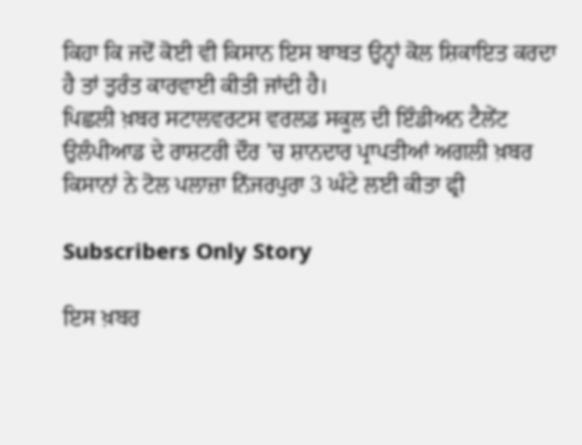ਕਿਹਾ ਕਿ ਜਦੋਂ ਕੋਈ ਵੀ ਕਿਸਾਨ ਇਸ ਬਾਬਤ ਉਨ੍ਹਾਂ ਕੋਲ ਸ਼ਿਕਾਇਤ ਕਰਦਾ ਹੈ ਤਾਂ ਤੁਰੰਤ ਕਾਰਵਾਈ ਕੀਤੀ ਜਾਂਦੀ ਹੈ।
ਪਿਛਲੀ ਖ਼ਬਰ ਸਟਾਲਵਰਟਸ ਵਰਲਡ ਸਕੂਲ ਦੀ ਇੰਡੀਅਨ ਟੈਲੇਂਟ ਉਲੰਪੀਆਡ ਦੇ ਰਾਸ਼ਟਰੀ ਦੌਰ ’ਚ ਸ਼ਾਨਦਾਰ ਪ੍ਰਾਪਤੀਆਂ ਅਗਲੀ ਖ਼ਬਰ ਕਿਸਾਨਾਂ ਨੇ ਟੋਲ ਪਲਾਜ਼ਾ ਨਿੱਜਰਪੁਰਾ 3 ਘੰਟੇ ਲਈ ਕੀਤਾ ਫ੍ਰੀ

Subscribers Only Story

ਇਸ ਖ਼ਬਰ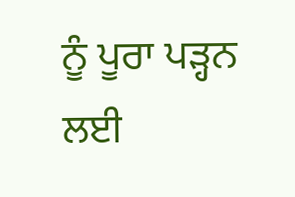ਨੂੰ ਪੂਰਾ ਪੜ੍ਹਨ ਲਈ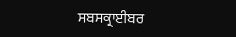ਸਬਸਕ੍ਰਾਈਬਰ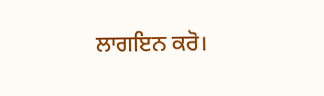ਲਾਗਇਨ ਕਰੋ।